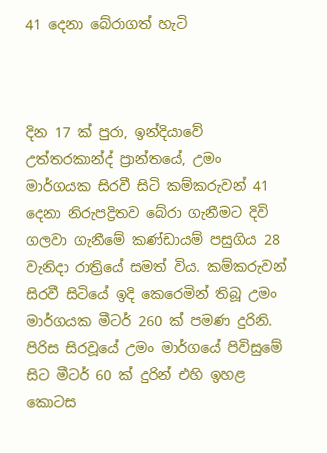41 දෙනා බේරාගත් හැටි



දින 17 ක් පුරා, ඉන්දියාවේ උත්තරකාන්ද් ප්‍රාන්තයේ, උමං මාර්ගයක සිරවී සිටි කම්කරුවන් 41 දෙනා නිරුපද්‍රිතව බේරා ගැනීමට දිවි ගලවා ගැනීමේ කණ්ඩායම් පසුගිය 28 වැනිදා රාත්‍රියේ සමත් විය. කම්කරුවන් සිරවී සිටියේ ඉදි කෙරෙමින් තිබූ උමං මාර්ගයක මීටර් 260 ක් පමණ දුරිනි. පිරිස සිරවූයේ උමං මාර්ගයේ පිවිසුමේ සිට මීටර් 60 ක් දුරින් එහි ඉහළ කොටස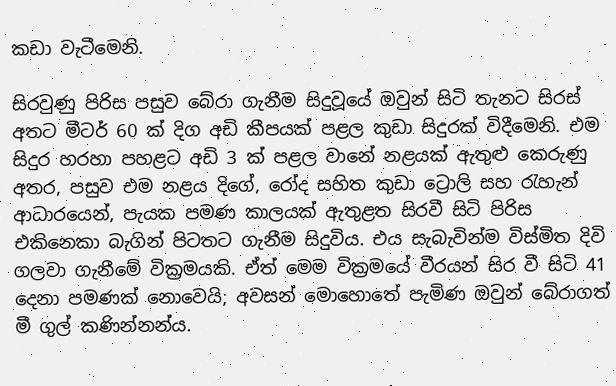කඩා වැටීමෙනි.

සිරවුණු පිරිස පසුව බේරා ගැනීම සිදුවූයේ ඔවුන් සිටි තැනට සිරස් අතට මීටර් 60 ක් දිග අඩි කීපයක් පළල කුඩා සිදුරක් විදීමෙනි. එම සිදුර හරහා පහළට අඩි 3 ක් පළල වානේ නළයක් ඇතුළු කෙරුණු අතර, පසුව එම නළය දිගේ, රෝද සහිත කුඩා ට්‍රොලි සහ රැහැන් ආධාරයෙන්, පැයක පමණ කාලයක් ඇතුළත සිරවී සිටි පිරිස එකිනෙකා බැගින් පිටතට ගැනීම සිදුවිය. එය සැබැවින්ම විස්මිත දිවි ගලවා ගැනීමේ වික්‍රමයකි. ඒත් මෙම වික්‍රමයේ වීරයන් සිර වී සිටි 41 දෙනා පමණක් නොවෙයි; අවසන් මොහොතේ පැමිණ ඔවුන් බේරාගත් මී ගුල් කණින්නන්ය.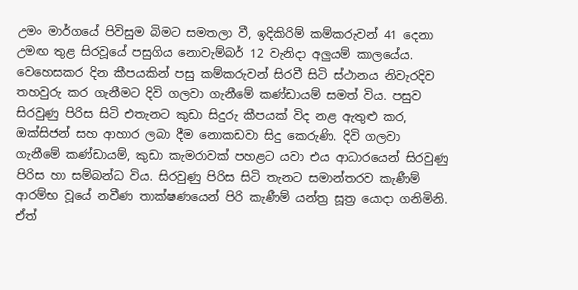උමං මාර්ගයේ පිවිසුම බිමට සමතලා වී, ඉදිකිරිම් කම්කරුවන් 41 දෙනා උමඟ තුළ සිරවූයේ පසුගිය නොවැම්බර් 12 වැනිදා අලුයම් කාලයේය. වෙහෙසකර දින කීපයකින් පසු කම්කරුවන් සිරවී සිටි ස්ථානය නිවැරදිව තහවුරු කර ගැනීමට දිවි ගලවා ගැනීමේ කණ්ඩායම් සමත් විය. පසුව සිරවුණු පිරිස සිටි එතැනට කුඩා සිදුරු කීපයක් විද නළ ඇතුළු කර, ඔක්සිජන් සහ ආහාර ලබා දීම නොකඩවා සිදු කෙරුණි. දිවි ගලවා ගැනීමේ කණ්ඩායම්, කුඩා කැමරාවක් පහළට යවා එය ආධාරයෙන් සිරවුණු පිරිස හා සම්බන්ධ විය. සිරවුණු පිරිස සිටි තැනට සමාන්තරව කැණීම් ආරම්භ වූයේ නවීණ තාක්ෂණයෙන් පිරි කැණීම් යන්ත්‍ර සූත්‍ර යොදා ගනිමිනි. ඒත්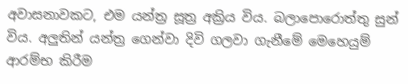අවාසනාවකට, එම යන්ත්‍ර සූත්‍ර අක්‍රිය විය. බලාපොරොත්තු සුන් විය. අලුතින් යන්ත්‍ර ගෙන්වා දිවි ගලවා ගැනීමේ මෙහෙයුම් ආරම්භ කිරීම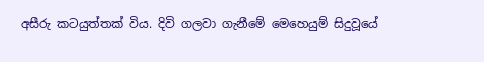අසීරු කටයුත්තක් විය. දිවි ගලවා ගැනීමේ මෙහෙයුම් සිදුවූයේ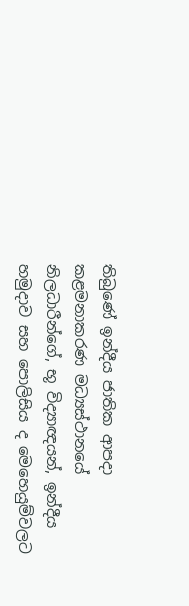තිබුණේ ඉන්දීය ජාතික ආපදා කළමනාකරණ මධ්‍යස්ථානයේ නිලධාරීන්ගේ, භූ විද්‍යාඥයන්, ඉන්දීය හමුදාව සහ පොලිසිය ද මෙහෙයුම්වලට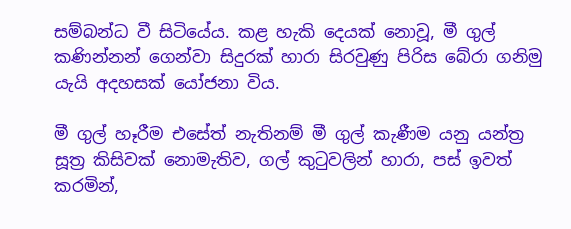සම්බන්ධ වී සිටියේය. කළ හැකි දෙයක් නොවූ, මී ගුල් කණින්නන් ගෙන්වා සිදුරක් හාරා සිරවුණු පිරිස බේරා ගනිමු යැයි අදහසක් යෝජනා විය.

මී ගුල් හෑරීම එසේත් නැතිනම් මී ගුල් කැණීම යනු යන්ත්‍ර සූත්‍ර කිසිවක් නොමැතිව, ගල් කුටුවලින් හාරා, පස් ඉවත් කරමින්,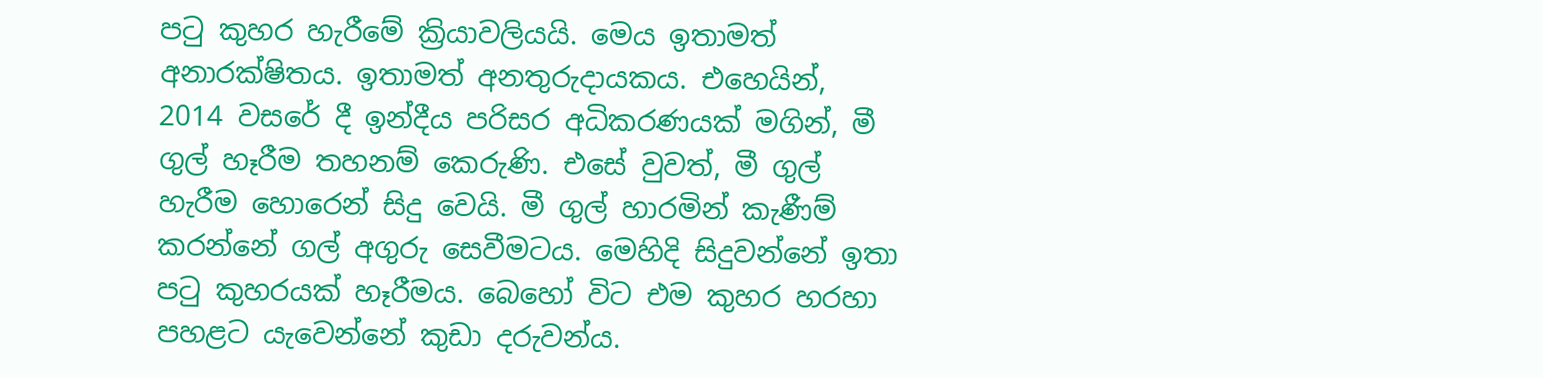පටු කුහර හැරීමේ ක්‍රියාවලියයි. මෙය ඉතාමත් අනාරක්ෂිතය. ඉතාමත් අනතුරුදායකය. එහෙයින්, 2014 වසරේ දී ඉන්දීය පරිසර අධිකරණයක් මගින්, මී ගුල් හෑරීම තහනම් කෙරුණි. එසේ වුවත්, මී ගුල් හැරීම හොරෙන් සිදු වෙයි. මී ගුල් හාරමින් කැණීම් කරන්නේ ගල් අගුරු සෙවීමටය. මෙහිදි සිදුවන්නේ ඉතා පටු කුහරයක් හෑරීමය. බෙහෝ විට එම කුහර හරහා පහළට යැවෙන්නේ කුඩා දරුවන්ය.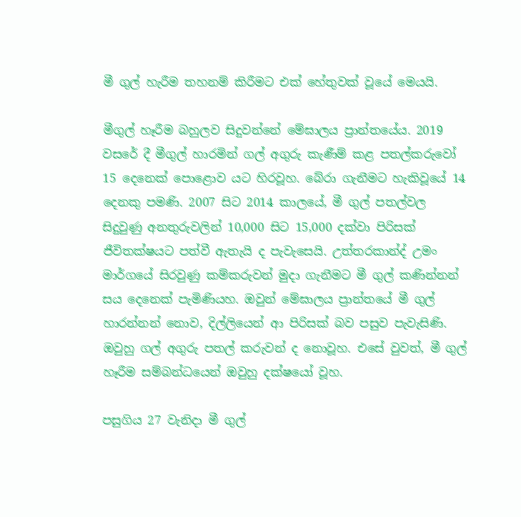මී ගුල් හැරීම තහනම් කිරීමට එක් හේතුවක් වූයේ මෙයයි.

මීගුල් හෑරීම බහුලව සිදුවන්නේ මේඝාලය ප්‍රාන්තයේය. 2019 වසරේ දී මීගුල් හාරමින් ගල් අගුරු කැණීම් කළ පතල්කරුවෝ 15 දෙනෙක් පොළොව යට හිරවූහ. බේරා ගැනීමට හැකිවූයේ 14 දෙනකු පමණි. 2007 සිට 2014 කාලයේ, මී ගුල් පතල්වල සිදුවුණු අනතුරුවලින් 10,000 සිට 15,000 දක්වා පිරිසක් ජීවිතක්ෂයට පත්වී ඇතැයි ද පැවැසෙයි. උත්තරකාන්ද් උමං මාර්ගයේ සිරවුණු කම්කරුවන් මුදා ගැනීමට මී ගුල් කණින්නන් සය දෙනෙක් පැමිණියහ. ඔවුන් මේඝාලය ප්‍රාන්තයේ මී ගුල් හාරන්නන් නොව, දිල්ලියෙන් ආ පිරිසක් බව පසුව පැවැසිණි. ඔවුහු ගල් අගුරු පතල් කරුවන් ද නොවූහ. එසේ වුවත්, මී ගුල් හෑරීම සම්බන්ධයෙන් ඔවුහු දක්ෂයෝ වූහ.

පසුගිය 27 වැනිදා මී ගුල්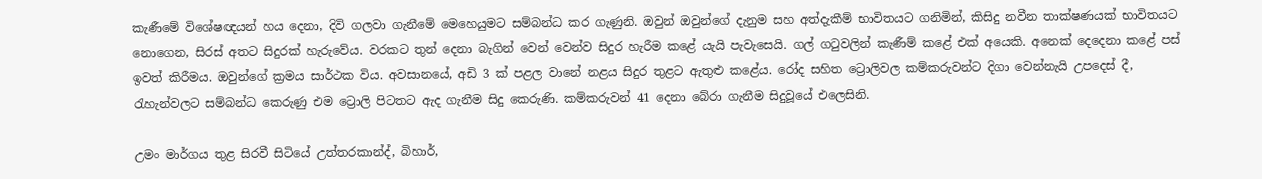කැණීමේ විශේෂඥයන් හය දෙනා, දිවි ගලවා ගැනීමේ මෙහෙයුමට සම්බන්ධ කර ගැණුනි. ඔවුන් ඔවුන්ගේ දැනුම සහ අත්දැකීම් භාවිතයට ගනිමින්, කිසිදු නවීන තාක්ෂණයක් භාවිතයට නොගෙන, සිරස් අතට සිදුරක් හැරුවේය. වරකට තුන් දෙනා බැගින් වෙන් වෙන්ව සිදුර හැරීම කළේ යැයි පැවැසෙයි. ගල් ගටුවලින් කැණීම් කළේ එක් අයෙකි. අනෙක් දෙදෙනා කළේ පස් ඉවත් කිරීමය. ඔවුන්ගේ ක්‍රමය සාර්ථක විය. අවසානයේ, අඩි 3 ක් පළල වානේ නළය සිදුර තුළට ඇතුළු කළේය. රෝද සහිත ට්‍රොලිවල කම්කරුවන්ට දිගා වෙන්නැයි උපදෙස් දී, රැහැන්වලට සම්බන්ධ කෙරුණු එම ට්‍රොලි පිටතට ඇද ගැනීම සිදු කෙරුණි. කම්කරුවන් 41 දෙනා බේරා ගැනීම සිදුවූයේ එලෙසිනි.

උමං මාර්ගය තුළ සිරවී සිටියේ උත්තරකාන්ද්, බිහාර්,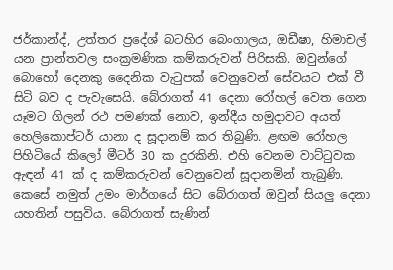ජර්කාන්ද්, උත්තර ප්‍රදේශ් බටහිර බෙංගාලය, ඔඩීෂා, හිමාචල් යන ප්‍රාන්තවල සංක්‍රමණික කම්කරුවන් පිරිසකි. ඔවුන්ගේ බොහෝ දෙනකු දෛනික වැටුපක් වෙනුවෙන් සේවයට එක් වී සිටි බව ද පැවැසෙයි. බේරාගත් 41 දෙනා රෝහල් වෙත ගෙන යෑමට ගිලන් රථ පමණක් නොව, ඉන්දීය හමුදාවට අයත් හෙලිකොප්ටර් යානා ද සූදානම් කර තිබුණි. ළඟම රෝහල පිහිටියේ කිලෝ මීටර් 30 ක දුරකිනි. එහි වෙනම වාට්ටුවක ඇඳන් 41 ක් ද කම්කරුවන් වෙනුවෙන් සූදානමින් තැබුණි. කෙසේ නමුත් උමං මාර්ගයේ සිට බේරාගත් ඔවුන් සියලු දෙනා යහතින් පසුවිය. බේරාගත් සැණින්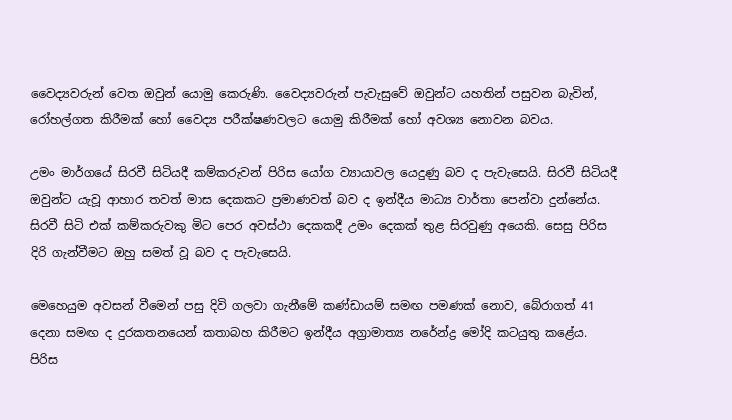වෛද්‍යවරුන් වෙත ඔවුන් යොමු කෙරුණි. වෛද්‍යවරුන් පැවැසුවේ ඔවුන්ට යහතින් පසුවන බැවින්, රෝහල්ගත කිරීමක් හෝ වෛද්‍ය පරීක්ෂණවලට යොමු කිරීමක් හෝ අවශ්‍ය නොවන බවය.

උමං මාර්ගයේ සිරවී සිටියදී කම්කරුවන් පිරිස යෝග ව්‍යායාවල යෙදුණු බව ද පැවැසෙයි. සිරවී සිටියදී ඔවුන්ට යැවූ ආහාර තවත් මාස දෙකකට ප්‍රමාණවත් බව ද ඉන්දීය මාධ්‍ය වාර්තා පෙන්වා දුන්නේය. සිරවී සිටි එක් කම්කරුවකු මිට පෙර අවස්ථා දෙකකදී උමං දෙකක් තුළ සිරවුණු අයෙකි. සෙසු පිරිස දිරි ගැන්වීමට ඔහු සමත් වූ බව ද පැවැසෙයි.

මෙහෙයුම අවසන් වීමෙන් පසු දිවි ගලවා ගැනීමේ කණ්ඩායම් සමඟ පමණක් නොව, බේරාගත් 41 දෙනා සමඟ ද දුරකතනයෙන් කතාබහ කිරීමට ඉන්දීය අග්‍රාමාත්‍ය නරේන්ද්‍ර මෝදි කටයුතු කළේය. පිරිස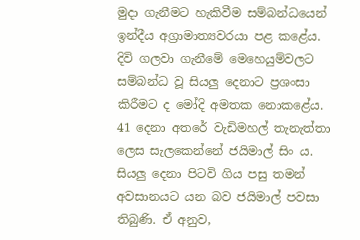මුදා ගැනීමට හැකිවීම සම්බන්ධයෙන් ඉන්දීය අග්‍රාමාත්‍යවරයා පළ කළේය. දිවි ගලවා ගැනීමේ මෙහෙයුම්වලට සම්බන්ධ වූ සියලු දෙනාට ප්‍රශංසා කිරීමට ද මෝදි අමතක නොකළේය. 41 දෙනා අතරේ වැඩිමහල් තැනැත්තා ලෙස සැලකෙන්නේ ජයිමාල් සිං ය. සියලු දෙනා පිටවි ගිය පසු තමන් අවසානයට යන බව ජයිමාල් පවසා තිබුණි. ඒ අනුව,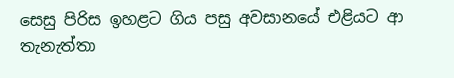සෙසු පිරිස ඉහළට ගිය පසු අවසානයේ එළියට ආ තැනැත්තා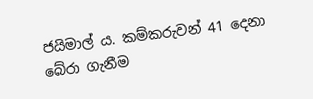ජයිමාල් ය. කම්කරුවන් 41 දෙනා බේරා ගැනීම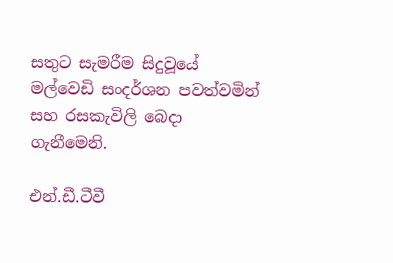සතුට සැමරීම සිදුවූයේ මල්වෙඩි සංදර්ශන පවත්වමින් සහ රසකැවිලි බෙදා ගැනීමෙනි.

එන්.ඩී.ටීවී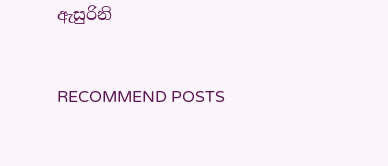ඇසුරිනි


RECOMMEND POSTS